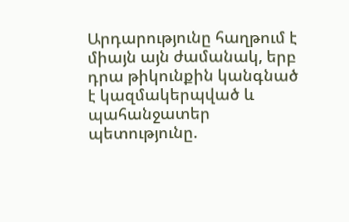Արդարությունը հաղթում է միայն այն ժամանակ, երբ դրա թիկունքին կանգնած է կազմակերպված և պահանջատեր պետությունը.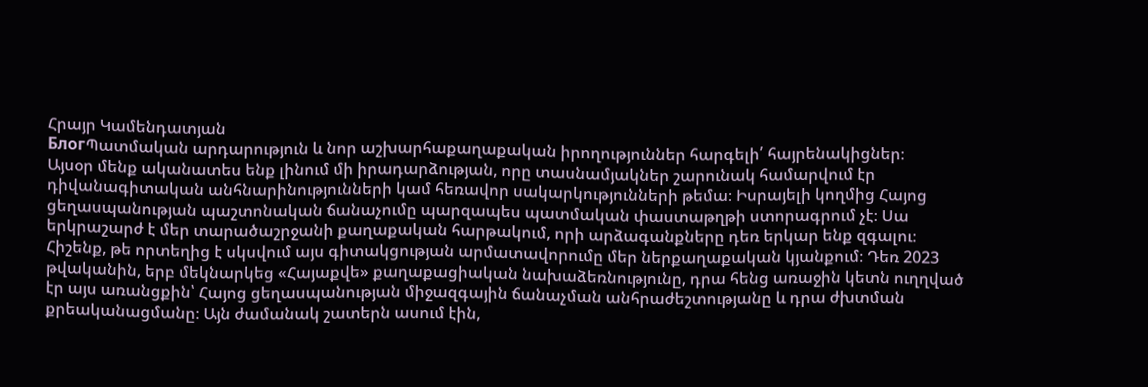Հրայր Կամենդատյան
БлогՊատմական արդարություն և նոր աշխարհաքաղաքական իրողություններ հարգելի՛ հայրենակիցներ։
Այսօր մենք ականատես ենք լինում մի իրադարձության, որը տասնամյակներ շարունակ համարվում էր դիվանագիտական անհնարինությունների կամ հեռավոր սակարկությունների թեմա։ Իսրայելի կողմից Հայոց ցեղասպանության պաշտոնական ճանաչումը պարզապես պատմական փաստաթղթի ստորագրում չէ։ Սա երկրաշարժ է մեր տարածաշրջանի քաղաքական հարթակում, որի արձագանքները դեռ երկար ենք զգալու։
Հիշենք, թե որտեղից է սկսվում այս գիտակցության արմատավորումը մեր ներքաղաքական կյանքում։ Դեռ 2023 թվականին, երբ մեկնարկեց «Հայաքվե» քաղաքացիական նախաձեռնությունը, դրա հենց առաջին կետն ուղղված էր այս առանցքին՝ Հայոց ցեղասպանության միջազգային ճանաչման անհրաժեշտությանը և դրա ժխտման քրեականացմանը։ Այն ժամանակ շատերն ասում էին,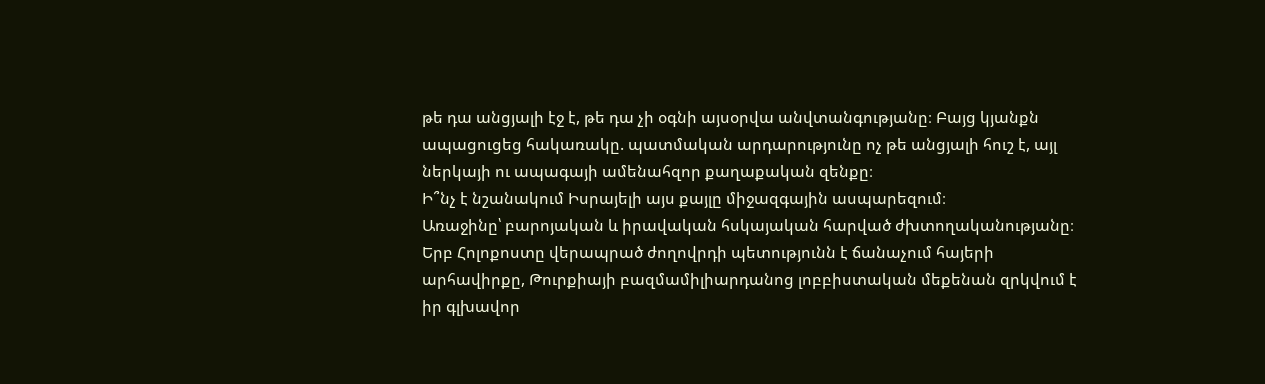թե դա անցյալի էջ է, թե դա չի օգնի այսօրվա անվտանգությանը։ Բայց կյանքն ապացուցեց հակառակը. պատմական արդարությունը ոչ թե անցյալի հուշ է, այլ ներկայի ու ապագայի ամենահզոր քաղաքական զենքը։
Ի՞նչ է նշանակում Իսրայելի այս քայլը միջազգային ասպարեզում։
Առաջինը՝ բարոյական և իրավական հսկայական հարված ժխտողականությանը։ Երբ Հոլոքոստը վերապրած ժողովրդի պետությունն է ճանաչում հայերի արհավիրքը, Թուրքիայի բազմամիլիարդանոց լոբբիստական մեքենան զրկվում է իր գլխավոր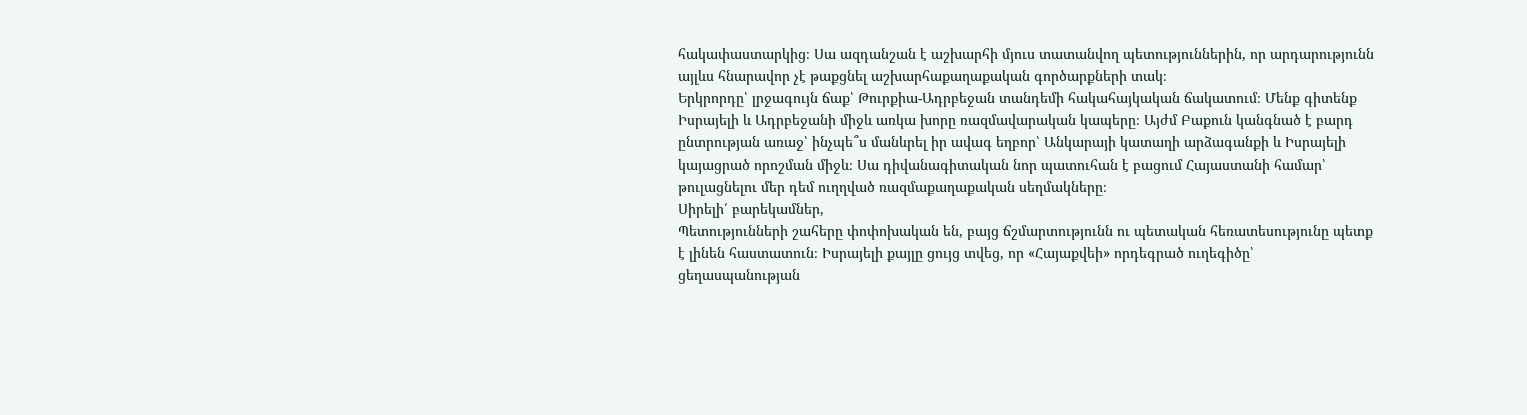հակափաստարկից։ Սա ազդանշան է աշխարհի մյուս տատանվող պետություններին, որ արդարությունն այլևս հնարավոր չէ թաքցնել աշխարհաքաղաքական գործարքների տակ։
Երկրորդը՝ լրջագույն ճաք՝ Թուրքիա-Ադրբեջան տանդեմի հակահայկական ճակատում։ Մենք գիտենք Իսրայելի և Ադրբեջանի միջև առկա խորը ռազմավարական կապերը։ Այժմ Բաքուն կանգնած է բարդ ընտրության առաջ՝ ինչպե՞ս մանևրել իր ավագ եղբոր՝ Անկարայի կատաղի արձագանքի և Իսրայելի կայացրած որոշման միջև։ Սա դիվանագիտական նոր պատուհան է բացում Հայաստանի համար՝ թուլացնելու մեր դեմ ուղղված ռազմաքաղաքական սեղմակները։
Սիրելի՛ բարեկամներ,
Պետությունների շահերը փոփոխական են, բայց ճշմարտությունն ու պետական հեռատեսությունը պետք է լինեն հաստատուն։ Իսրայելի քայլը ցույց տվեց, որ «Հայաքվեի» որդեգրած ուղեգիծը՝ ցեղասպանության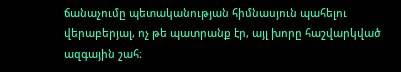ճանաչումը պետականության հիմնասյուն պահելու վերաբերյալ, ոչ թե պատրանք էր, այլ խորը հաշվարկված ազգային շահ։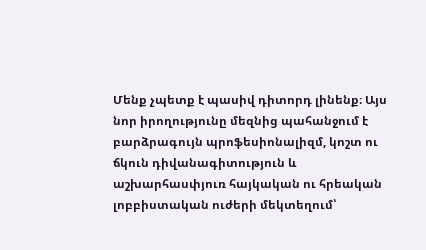Մենք չպետք է պասիվ դիտորդ լինենք։ Այս նոր իրողությունը մեզնից պահանջում է բարձրագույն պրոֆեսիոնալիզմ, կոշտ ու ճկուն դիվանագիտություն և աշխարհասփյուռ հայկական ու հրեական լոբբիստական ուժերի մեկտեղում՝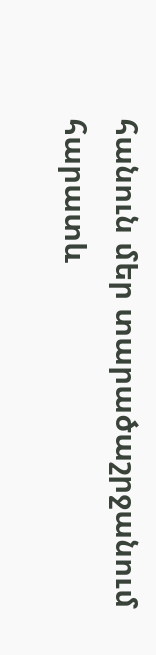հանուն մեր տարածաշրջանում հարատև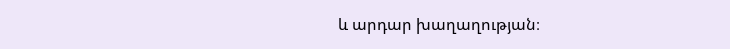և արդար խաղաղության։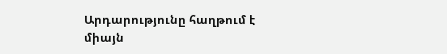Արդարությունը հաղթում է միայն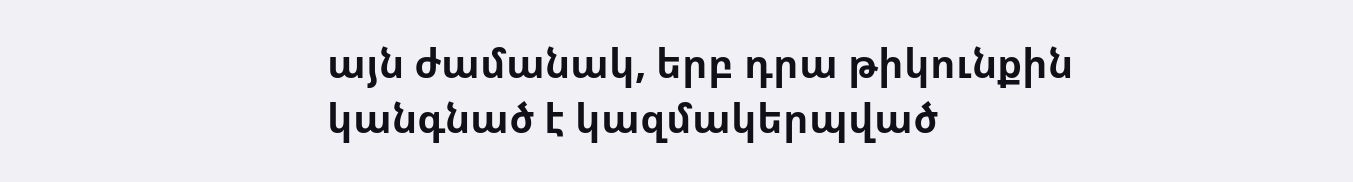այն ժամանակ, երբ դրա թիկունքին կանգնած է կազմակերպված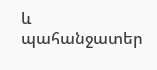և պահանջատեր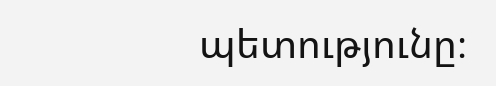պետությունը։